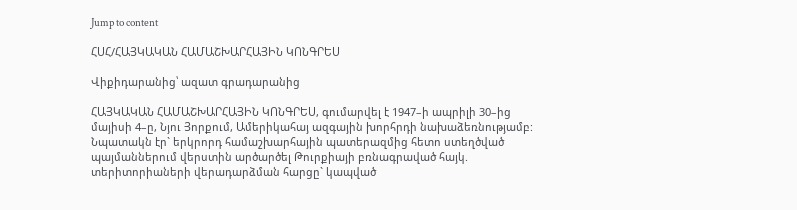Jump to content

ՀՍՀ/ՀԱՅԿԱԿԱՆ ՀԱՄԱՇԽԱՐՀԱՅԻՆ ԿՈՆԳՐԵՍ

Վիքիդարանից՝ ազատ գրադարանից

ՀԱՅԿԱԿԱՆ ՀԱՄԱՇԽԱՐՀԱՅԻՆ ԿՈՆԳՐԵՍ, գումարվել է 1947–ի ապրիլի 30–ից մայիսի 4–ը, Նյու Յորքում, Ամերիկահայ ազգային խորհրդի նախաձեռնությամբ: Նպատակն էր` երկրորդ համաշխարհային պատերազմից հետո ստեղծված պայմաններում վերստին արծարծել Թուրքիայի բռնագրաված հայկ. տերիտորիաների վերադարձման հարցը` կապված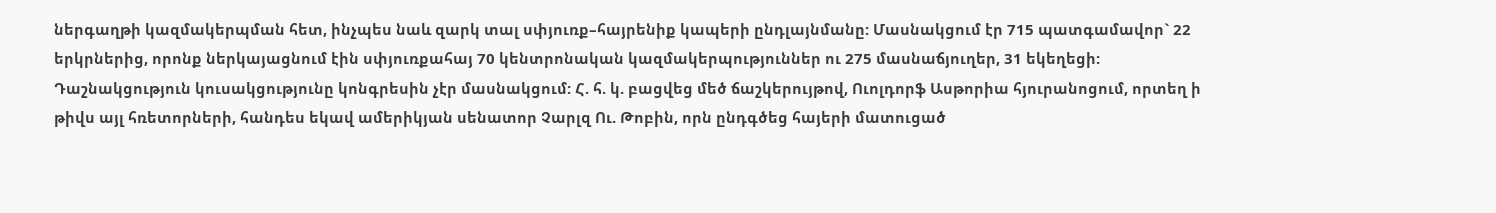ներգաղթի կազմակերպման հետ, ինչպես նաև զարկ տալ սփյուռք–հայրենիք կապերի ընդլայնմանը: Մասնակցում էր 715 պատգամավոր` 22 երկրներից, որոնք ներկայացնում էին սփյուռքահայ 70 կենտրոնական կազմակերպություններ ու 275 մասնաճյուղեր, 31 եկեղեցի: Դաշնակցություն կուսակցությունը կոնգրեսին չէր մասնակցում: Հ. հ. կ. բացվեց մեծ ճաշկերույթով, Ուոլդորֆ Ասթորիա հյուրանոցում, որտեղ ի թիվս այլ հռետորների, հանդես եկավ ամերիկյան սենատոր Չարլզ Ու. Թոբին, որն ընդգծեց հայերի մատուցած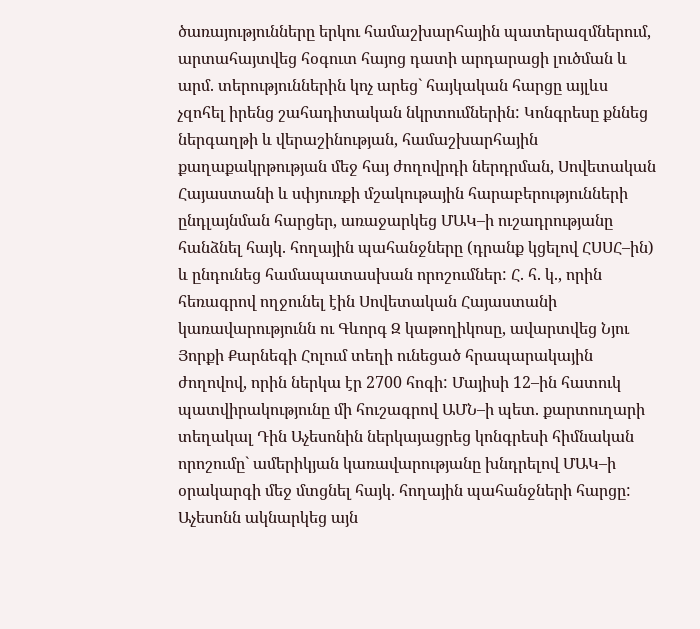ծառայությունները երկու համաշխարհային պատերազմներում, արտահայտվեց հօգուտ հայոց դատի արդարացի լուծման և արմ. տերություններին կոչ արեց` հայկական հարցը այլևս չզոհել իրենց շահադիտական նկրտումներին: Կոնգրեսը քննեց ներգաղթի և վերաշինության, համաշխարհային քաղաքակրթության մեջ հայ ժողովրդի ներդրման, Սովետական Հայաստանի և սփյուռքի մշակութային հարաբերությունների ընդլայնման հարցեր, առաջարկեց ՄԱԿ–ի ուշադրությանը հանձնել հայկ. հողային պահանջները (դրանք կցելով ՀՍՍՀ–ին) և ընդունեց համապատասխան որոշումներ: Հ. հ. կ., որին հեռագրով ողջունել էին Սովետական Հայաստանի կառավարությունն ու Գևորգ Զ կաթողիկոսը, ավարտվեց Նյու Յորքի Քարնեգի Հոլում տեղի ունեցած հրապարակային ժողովով, որին ներկա էր 2700 հոգի: Մայիսի 12–ին հատուկ պատվիրակությունը մի հուշագրով ԱՄՆ–ի պետ. քարտուղարի տեղակալ Դին Աչեսոնին ներկայացրեց կոնգրեսի հիմնական որոշումը` ամերիկյան կառավարությանը խնդրելով ՄԱԿ–ի օրակարգի մեջ մտցնել հայկ. հողային պահանջների հարցը: Աչեսոնն ակնարկեց այն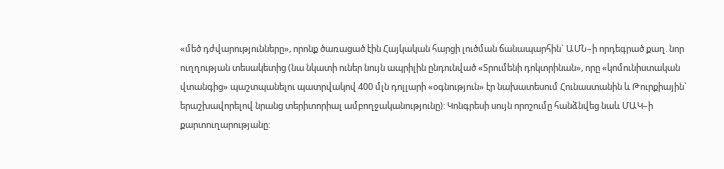«մեծ դժվարությունները», որոնք ծառացած էին Հայկական հարցի լուծման ճանապարհին` ԱՄՆ–ի որդեգրած քաղ. նոր ուղղության տեսակետից (նա նկատի ուներ նույն ապրիլին ընդունված «Տրումենի դոկտրինան», որը «կոմունիստական վտանգից» պաշտպանելու պատրվակով 400 մլն դոլլարի «օգնություն» էր նախատեսում Հունաստանին և Թուրքիային` երաշխավորելով նրանց տերիտորիալ ամբողջականությունը): Կոնգրեսի սույն որոշումը հանձնվեց նաև ՄԱԿ–ի քարտուղարությանը: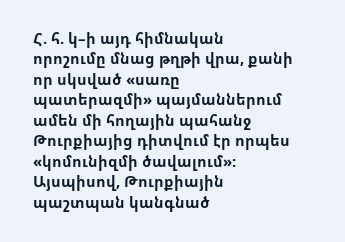Հ. հ. կ–ի այդ հիմնական որոշումը մնաց թղթի վրա, քանի որ սկսված «սառը պատերազմի» պայմաններում ամեն մի հողային պահանջ Թուրքիայից դիտվում էր որպես «կոմունիզմի ծավալում»: Այսպիսով, Թուրքիային պաշտպան կանգնած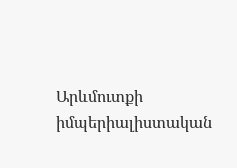Արևմուտքի իմպերիալիստական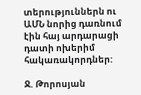տերություններն ու ԱՄՆ նորից դառնում էին հայ արդարացի դատի ոխերիմ հակառակորդներ:

Ջ. Թորոսյան